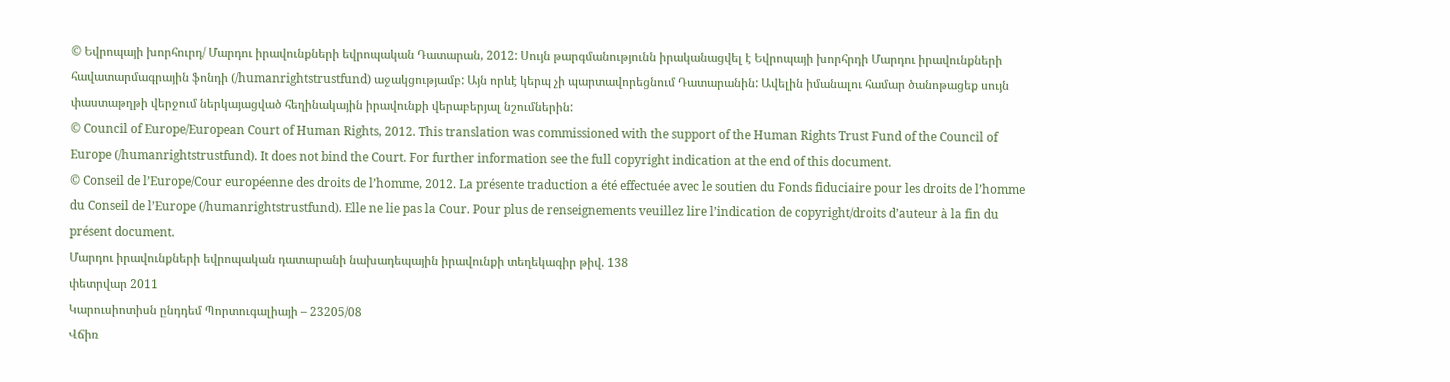© Եվրոպայի խորհուրդ/ Մարդու իրավունքների եվրոպական Դատարան, 2012: Սույն թարգմանությունն իրականացվել է Եվրոպայի խորհրդի Մարդու իրավունքների հավատարմագրային ֆոնդի (/humanrightstrustfund) աջակցությամբ: Այն որևէ կերպ չի պարտավորեցնում Դատարանին: Ավելին իմանալու համար ծանոթացեք սույն փաստաթղթի վերջում ներկայացված հեղինակային իրավունքի վերաբերյալ նշումներին:
© Council of Europe/European Court of Human Rights, 2012. This translation was commissioned with the support of the Human Rights Trust Fund of the Council of Europe (/humanrightstrustfund). It does not bind the Court. For further information see the full copyright indication at the end of this document.
© Conseil de l’Europe/Cour européenne des droits de l’homme, 2012. La présente traduction a été effectuée avec le soutien du Fonds fiduciaire pour les droits de l’homme du Conseil de l’Europe (/humanrightstrustfund). Elle ne lie pas la Cour. Pour plus de renseignements veuillez lire l’indication de copyright/droits d’auteur à la fin du présent document.
Մարդու իրավունքների եվրոպական դատարանի նախադեպային իրավունքի տեղեկագիր թիվ. 138
փետրվար 2011
Կարուսիոտիսն ընդդեմ Պորտուգալիայի – 23205/08
Վճիռ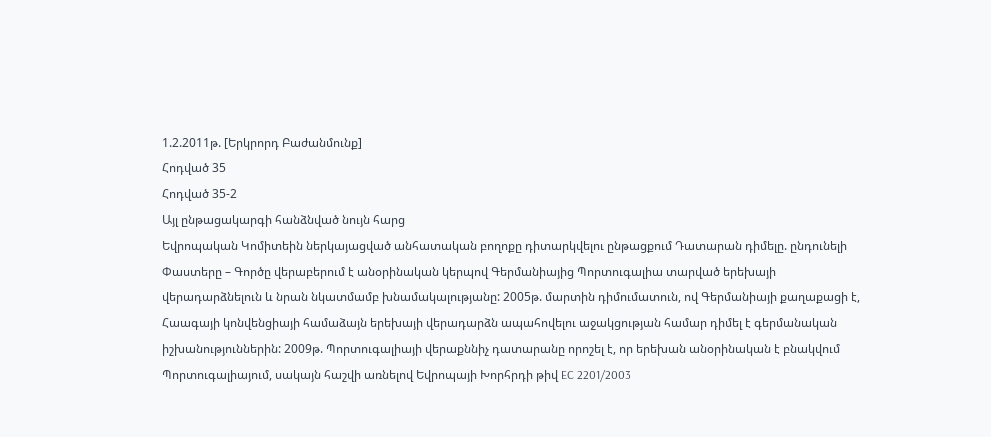1.2.2011թ. [Երկրորդ Բաժանմունք]
Հոդված 35
Հոդված 35-2
Այլ ընթացակարգի հանձնված նույն հարց
Եվրոպական Կոմիտեին ներկայացված անհատական բողոքը դիտարկվելու ընթացքում Դատարան դիմելը. ընդունելի
Փաստերը – Գործը վերաբերում է անօրինական կերպով Գերմանիայից Պորտուգալիա տարված երեխայի վերադարձնելուն և նրան նկատմամբ խնամակալությանը: 2005թ. մարտին դիմումատուն, ով Գերմանիայի քաղաքացի է, Հաագայի կոնվենցիայի համաձայն երեխայի վերադարձն ապահովելու աջակցության համար դիմել է գերմանական իշխանություններին: 2009թ. Պորտուգալիայի վերաքննիչ դատարանը որոշել է, որ երեխան անօրինական է բնակվում Պորտուգալիայում, սակայն հաշվի առնելով Եվրոպայի Խորհրդի թիվ EC 2201/2003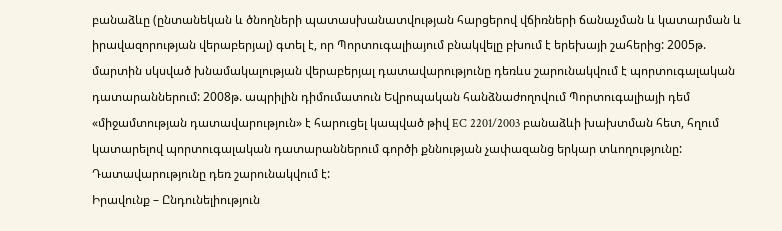բանաձևը (ընտանեկան և ծնողների պատասխանատվության հարցերով վճիռների ճանաչման և կատարման և իրավազորության վերաբերյալ) գտել է, որ Պորտուգալիայում բնակվելը բխում է երեխայի շահերից: 2005թ. մարտին սկսված խնամակալության վերաբերյալ դատավարությունը դեռևս շարունակվում է պորտուգալական դատարաններում: 2008թ. ապրիլին դիմումատուն Եվրոպական հանձնաժողովում Պորտուգալիայի դեմ «միջամտության դատավարություն» է հարուցել կապված թիվ EC 2201/2003 բանաձևի խախտման հետ, հղում կատարելով պորտուգալական դատարաններում գործի քննության չափազանց երկար տևողությունը: Դատավարությունը դեռ շարունակվում է:
Իրավունք – Ընդունելիություն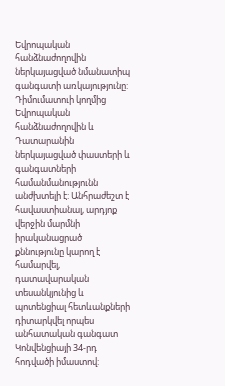Եվրոպական հանձնաժողովին ներկայացված նմանատիպ գանգատի առկայությունը: Դիմումատուի կողմից Եվրոպական հանձնաժողովին և Դատարանին ներկայացված փաստերի և գանգատների համանմանությունն անժխտելի է: Անհրաժեշտ է հավաստիանալ, արդյոք վերջին մարմնի իրականացրած քննությունը կարող է համարվել, դատավարական տեսանկյունից և պոտենցիալ հետևանքների դիտարկվել որպես անհատական գանգատ Կոնվենցիայի 34-րդ հոդվածի իմաստով: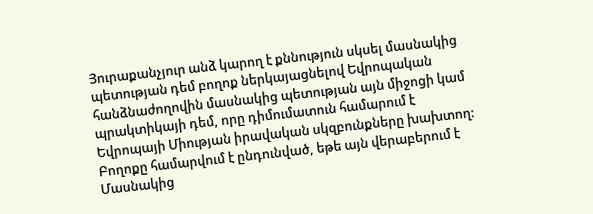Յուրաքանչյուր անձ կարող է քննություն սկսել մասնակից պետության դեմ բողոք ներկայացնելով Եվրոպական հանձնաժողովին մասնակից պետության այն միջոցի կամ պրակտիկայի դեմ, որը դիմումատուն համարում է Եվրոպայի Միության իրավական սկզբունքները խախտող: Բողոքը համարվում է ընդունված, եթե այն վերաբերում է Մասնակից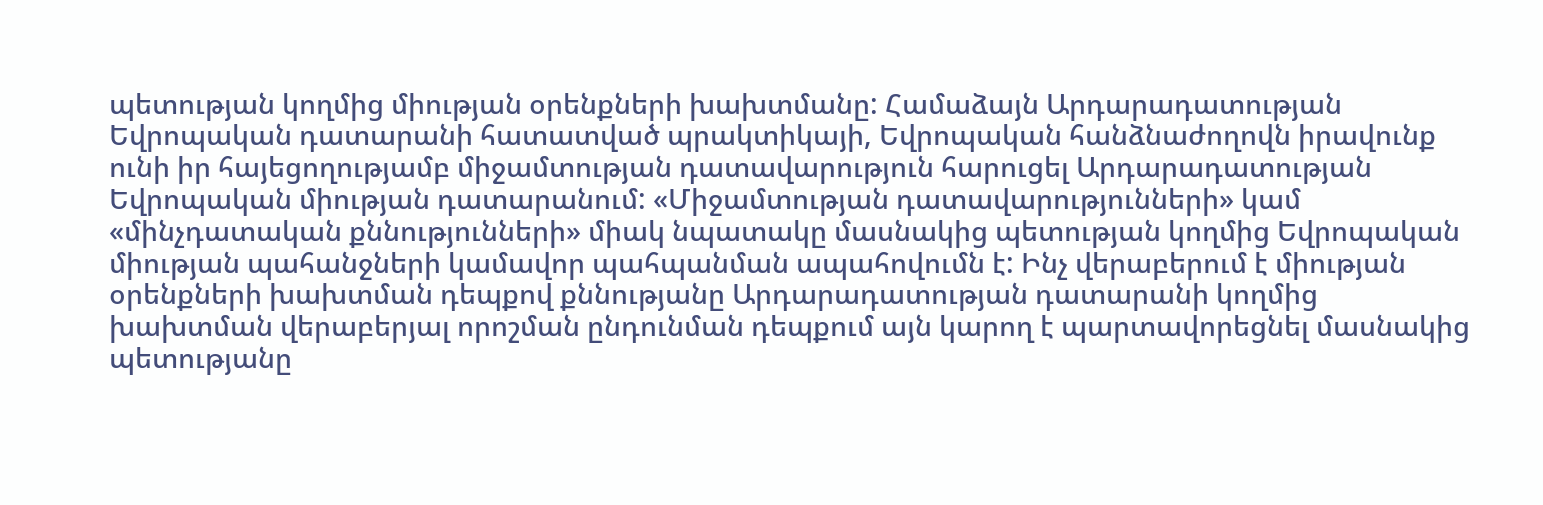պետության կողմից միության օրենքների խախտմանը: Համաձայն Արդարադատության Եվրոպական դատարանի հատատված պրակտիկայի, Եվրոպական հանձնաժողովն իրավունք ունի իր հայեցողությամբ միջամտության դատավարություն հարուցել Արդարադատության Եվրոպական միության դատարանում: «Միջամտության դատավարությունների» կամ «մինչդատական քննությունների» միակ նպատակը մասնակից պետության կողմից Եվրոպական միության պահանջների կամավոր պահպանման ապահովումն է: Ինչ վերաբերում է միության օրենքների խախտման դեպքով քննությանը Արդարադատության դատարանի կողմից խախտման վերաբերյալ որոշման ընդունման դեպքում այն կարող է պարտավորեցնել մասնակից պետությանը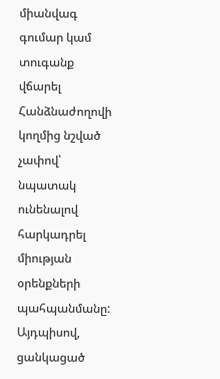միանվագ գումար կամ տուգանք վճարել Հանձնաժողովի կողմից նշված չափով՝ նպատակ ունենալով հարկադրել միության օրենքների պահպանմանը: Այդպիսով, ցանկացած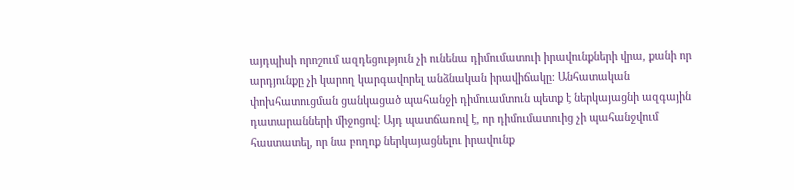այդպիսի որոշում ազդեցություն չի ունենա դիմումատուի իրավունքների վրա, քանի որ արդյունքը չի կարող կարգավորել անձնական իրավիճակը: Անհատական փոխհատուցման ցանկացած պահանջի դիմուամտուն պետք է ներկայացնի ազգային դատարանների միջոցով: Այդ պատճառով է, որ դիմումատուից չի պահանջվում հաստատել, որ նա բողոք ներկայացնելու իրավունք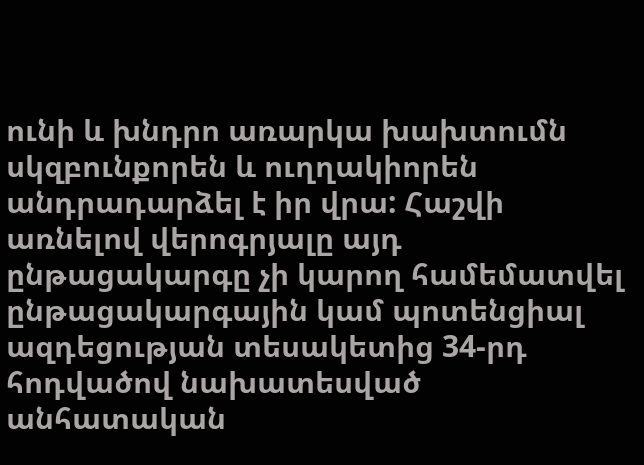ունի և խնդրո առարկա խախտումն սկզբունքորեն և ուղղակիորեն անդրադարձել է իր վրա: Հաշվի առնելով վերոգրյալը այդ ընթացակարգը չի կարող համեմատվել ընթացակարգային կամ պոտենցիալ ազդեցության տեսակետից 34-րդ հոդվածով նախատեսված անհատական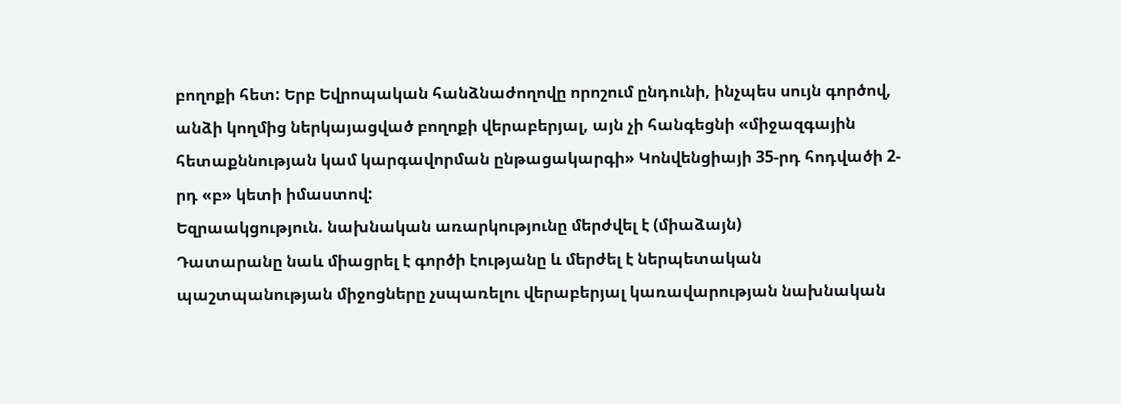բողոքի հետ: Երբ Եվրոպական հանձնաժողովը որոշում ընդունի, ինչպես սույն գործով, անձի կողմից ներկայացված բողոքի վերաբերյալ, այն չի հանգեցնի «միջազգային հետաքննության կամ կարգավորման ընթացակարգի» Կոնվենցիայի 35-րդ հոդվածի 2-րդ «բ» կետի իմաստով:
Եզրաակցություն. նախնական առարկությունը մերժվել է (միաձայն)
Դատարանը նաև միացրել է գործի էությանը և մերժել է ներպետական պաշտպանության միջոցները չսպառելու վերաբերյալ կառավարության նախնական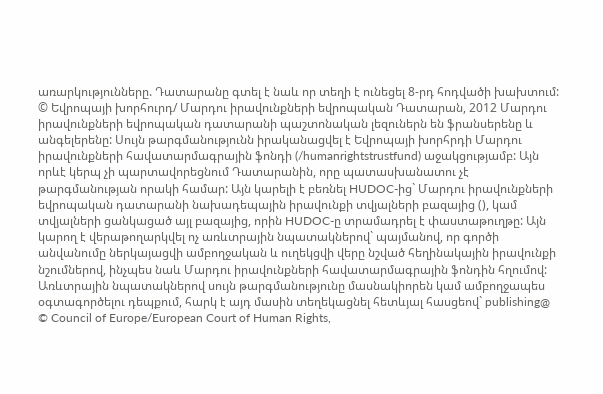առարկությունները. Դատարանը գտել է նաև որ տեղի է ունեցել 8-րդ հոդվածի խախտում:
© Եվրոպայի խորհուրդ/ Մարդու իրավունքների եվրոպական Դատարան, 2012 Մարդու իրավունքների եվրոպական դատարանի պաշտոնական լեզուներն են ֆրանսերենը և անգելերենը: Սույն թարգմանությունն իրականացվել է Եվրոպայի խորհրդի Մարդու իրավունքների հավատարմագրային ֆոնդի (/humanrightstrustfund) աջակցությամբ: Այն որևէ կերպ չի պարտավորեցնում Դատարանին, որը պատասխանատու չէ թարգմանության որակի համար: Այն կարելի է բեռնել HUDOC-ից` Մարդու իրավունքների եվրոպական դատարանի նախադեպային իրավունքի տվյալների բազայից (), կամ տվյալների ցանկացած այլ բազայից, որին HUDOC-ը տրամադրել է փաստաթուղթը: Այն կարող է վերաթողարկվել ոչ առևտրային նպատակներով` պայմանով, որ գործի անվանումը ներկայացվի ամբողջական և ուղեկցվի վերը նշված հեղինակային իրավունքի նշումներով, ինչպես նաև Մարդու իրավունքների հավատարմագրային ֆոնդին հղումով: Առևտրային նպատակներով սույն թարգմանությունը մասնակիորեն կամ ամբողջապես օգտագործելու դեպքում, հարկ է այդ մասին տեղեկացնել հետևյալ հասցեով` publishing@
© Council of Europe/European Court of Human Rights,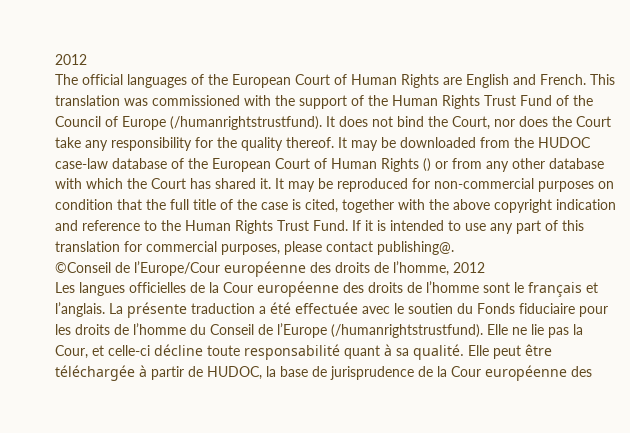2012
The official languages of the European Court of Human Rights are English and French. This translation was commissioned with the support of the Human Rights Trust Fund of the Council of Europe (/humanrightstrustfund). It does not bind the Court, nor does the Court take any responsibility for the quality thereof. It may be downloaded from the HUDOC case-law database of the European Court of Human Rights () or from any other database with which the Court has shared it. It may be reproduced for non-commercial purposes on condition that the full title of the case is cited, together with the above copyright indication and reference to the Human Rights Trust Fund. If it is intended to use any part of this translation for commercial purposes, please contact publishing@.
©Conseil de l’Europe/Cour européenne des droits de l’homme, 2012
Les langues officielles de la Cour européenne des droits de l’homme sont le français et l’anglais. La présente traduction a été effectuée avec le soutien du Fonds fiduciaire pour les droits de l’homme du Conseil de l’Europe (/humanrightstrustfund). Elle ne lie pas la Cour, et celle-ci décline toute responsabilité quant à sa qualité. Elle peut être téléchargée à partir de HUDOC, la base de jurisprudence de la Cour européenne des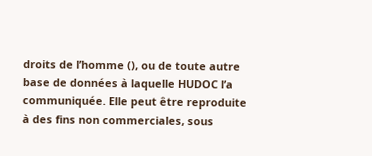droits de l’homme (), ou de toute autre base de données à laquelle HUDOC l’a communiquée. Elle peut être reproduite à des fins non commerciales, sous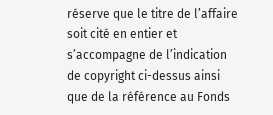réserve que le titre de l’affaire soit cité en entier et s’accompagne de l’indication de copyright ci-dessus ainsi que de la référence au Fonds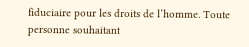fiduciaire pour les droits de l’homme. Toute personne souhaitant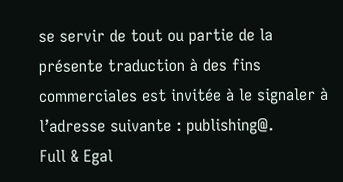se servir de tout ou partie de la présente traduction à des fins commerciales est invitée à le signaler à l’adresse suivante : publishing@.
Full & Egal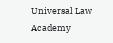Universal Law Academy